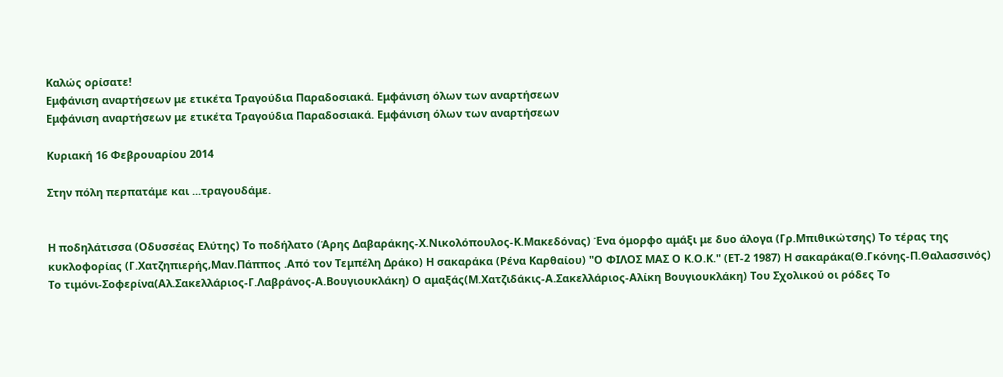Καλώς ορίσατε!
Εμφάνιση αναρτήσεων με ετικέτα Τραγούδια Παραδοσιακά. Εμφάνιση όλων των αναρτήσεων
Εμφάνιση αναρτήσεων με ετικέτα Τραγούδια Παραδοσιακά. Εμφάνιση όλων των αναρτήσεων

Κυριακή 16 Φεβρουαρίου 2014

Στην πόλη περπατάμε και ...τραγουδάμε.


Η ποδηλάτισσα (Οδυσσέας Ελύτης) Το ποδήλατο (Άρης Δαβαράκης-Χ.Νικολόπουλος-Κ.Μακεδόνας) Ένα όμορφο αμάξι με δυο άλογα (Γρ.Μπιθικώτσης) Το τέρας της κυκλοφορίας (Γ.Χατζηπιερής,Μαν.Πάππος .Από τον Τεμπέλη Δράκο) Η σακαράκα (Ρένα Καρθαίου) "Ο ΦΙΛΟΣ ΜΑΣ Ο Κ.Ο.Κ." (ΕΤ-2 1987) Η σακαράκα(Θ.Γκόνης-Π.Θαλασσινός) Το τιμόνι-Σοφερίνα(Αλ.Σακελλάριος-Γ.Λαβράνος-Α.Βουγιουκλάκη) Ο αμαξάς(Μ.Χατζιδάκις-Α.Σακελλάριος-Αλίκη Βουγιουκλάκη) Του Σχολικού οι ρόδες Το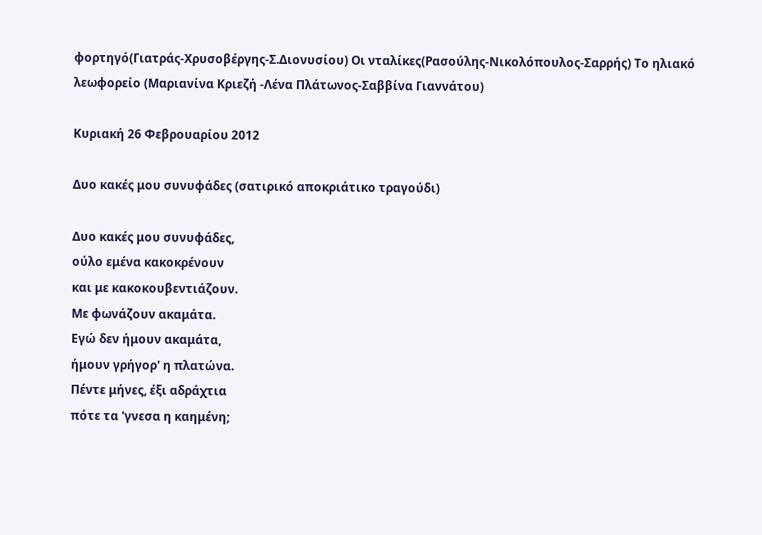φορτηγό(Γιατράς-Χρυσοβέργης-Σ.Διονυσίου) Οι νταλίκες(Ρασούλης-Νικολόπουλος-Σαρρής) Το ηλιακό λεωφορείο (Μαριανίνα Κριεζή -Λένα Πλάτωνος-Σαββίνα Γιαννάτου)

Κυριακή 26 Φεβρουαρίου 2012

Δυο κακές μου συνυφάδες (σατιρικό αποκριάτικο τραγούδι)

Δυο κακές μου συνυφάδες,
ούλο εμένα κακοκρένουν
και με κακοκουβεντιάζουν.
Με φωνάζουν ακαμάτα.
Εγώ δεν ήμουν ακαμάτα,
ήμουν γρήγορ' η πλατώνα.
Πέντε μήνες, έξι αδράχτια
πότε τα 'γνεσα η καημένη;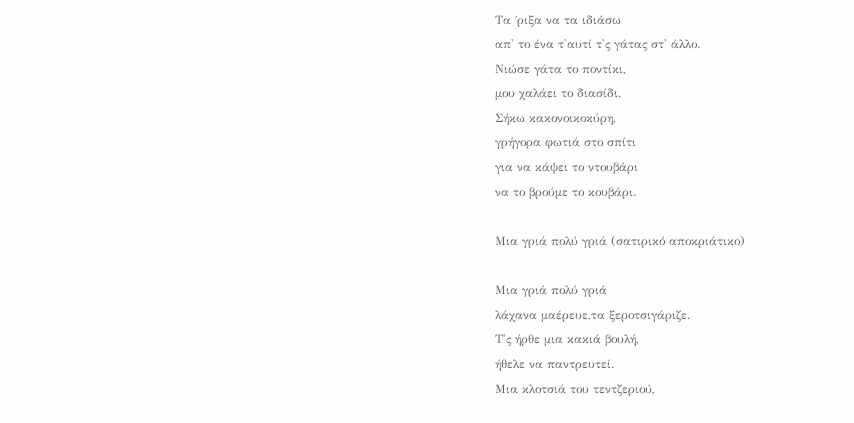Τα ΄ριξα να τα ιδιάσω
απ' το ένα τ'αυτί τ'ς γάτας στ' άλλο.
Νιώσε γάτα το ποντίκι,
μου χαλάει το διασίδι.
Σήκω κακονοικοκύρη,
γρήγορα φωτιά στο σπίτι
για να κάψει το ντουβάρι
να το βρούμε το κουβάρι.

Μια γριά πολύ γριά (σατιρικό αποκριάτικο)

Μια γριά πολύ γριά
λάχανα μαέρευε,τα ξεροτσιγάριζε.
Τ'ς ήρθε μια κακιά βουλή,
ήθελε να παντρευτεί.
Μια κλοτσιά του τεντζεριού,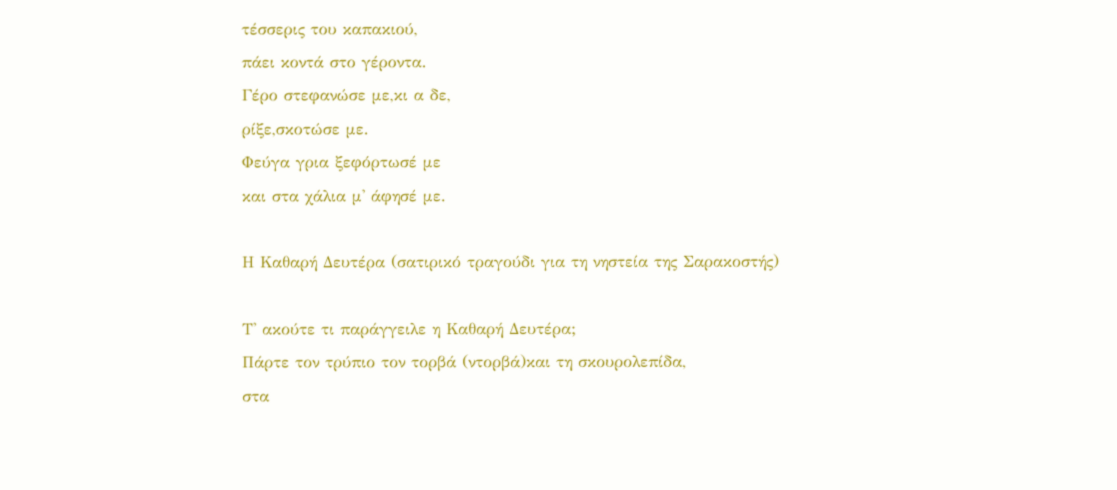τέσσερις του καπακιού,
πάει κοντά στο γέροντα.
Γέρο στεφανώσε με,κι α δε,
ρίξε,σκοτώσε με.
Φεύγα γρια ξεφόρτωσέ με
και στα χάλια μ' άφησέ με.

Η Καθαρή Δευτέρα (σατιρικό τραγούδι για τη νηστεία της Σαρακοστής)

Τ' ακούτε τι παράγγειλε η Καθαρή Δευτέρα;
Πάρτε τον τρύπιο τον τορβά (ντορβά)και τη σκουρολεπίδα,
στα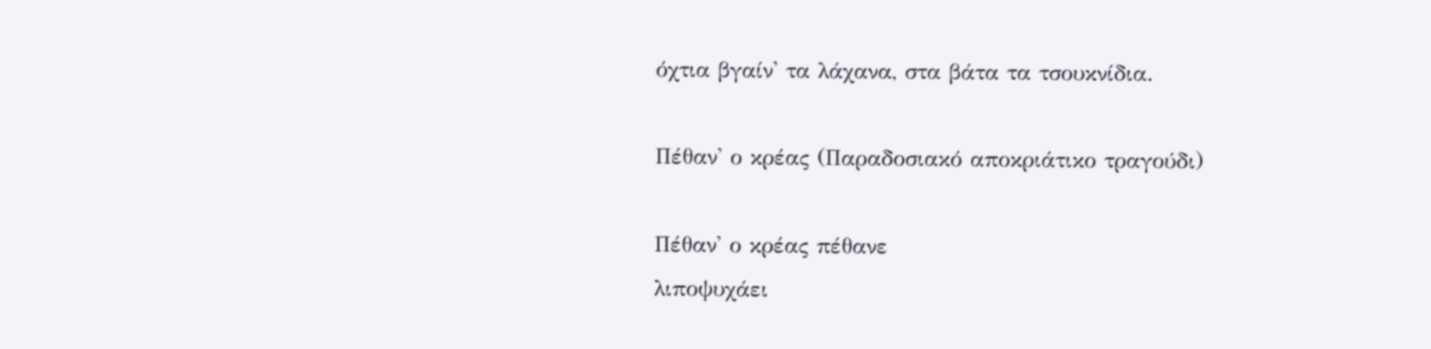όχτια βγαίν' τα λάχανα, στα βάτα τα τσουκνίδια.

Πέθαν' ο κρέας (Παραδοσιακό αποκριάτικο τραγούδι)

Πέθαν' ο κρέας πέθανε
λιποψυχάει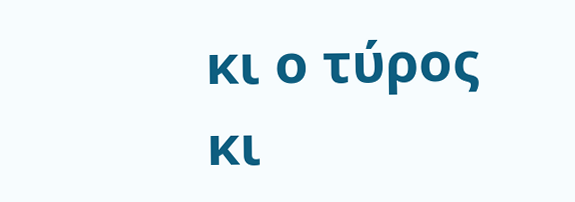κι ο τύρος
κι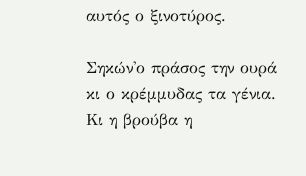αυτός ο ξινοτύρος.

Σηκών'ο πράσος την ουρά
κι ο κρέμμυδας τα γένια.
Κι η βρούβα η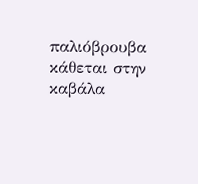παλιόβρουβα
κάθεται στην καβάλα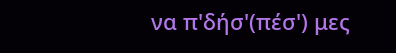να π'δήσ'(πέσ') μες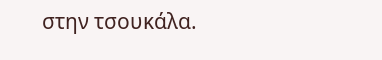στην τσουκάλα.